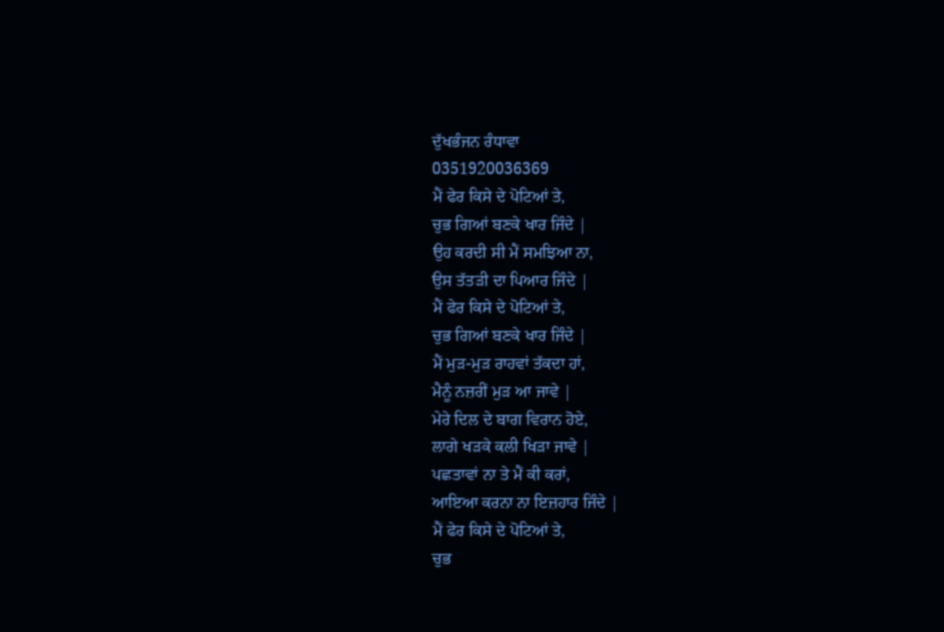ਦੁੱਖਭੰਜਨ ਰੰਧਾਵਾ
0351920036369
ਮੈਂ ਫੇਰ ਕਿਸੇ ਦੇ ਪੋਟਿਆਂ ਤੇ,
ਚੁਭ ਗਿਆਂ ਬਣਕੇ ਖਾਰ ਜਿੰਦੇ |
ਉਹ ਕਰਦੀ ਸੀ ਮੈਂ ਸਮਝਿਆ ਨਾ,
ਉਸ ਤੱਤੜੀ ਦਾ ਪਿਆਰ ਜਿੰਦੇ |
ਮੈਂ ਫੇਰ ਕਿਸੇ ਦੇ ਪੋਟਿਆਂ ਤੇ,
ਚੁਭ ਗਿਆਂ ਬਣਕੇ ਖਾਰ ਜਿੰਦੇ |
ਮੈਂ ਮੁੜ-ਮੁੜ ਰਾਹਵਾਂ ਤੱਕਦਾ ਹਾਂ,
ਮੈਨੂੰ ਨਜ਼ਰੀਂ ਮੁੜ ਆ ਜਾਵੇ |
ਮੇਰੇ ਦਿਲ ਦੇ ਬਾਗ ਵਿਰਾਨ ਹੋਏ,
ਲਾਗੇ ਖੜਕੇ ਕਲੀ ਖਿੜਾ ਜਾਵੇ |
ਪਛਤਾਵਾਂ ਨਾ ਤੇ ਮੈਂ ਕੀ ਕਰਾਂ,
ਆਇਆ ਕਰਨਾ ਨਾ ਇਜ਼ਹਾਰ ਜਿੰਦੇ |
ਮੈਂ ਫੇਰ ਕਿਸੇ ਦੇ ਪੋਟਿਆਂ ਤੇ,
ਚੁਭ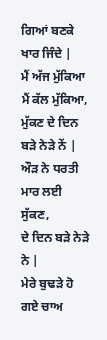ਗਿਆਂ ਬਣਕੇ ਖਾਰ ਜਿੰਦੇ |
ਮੈਂ ਅੱਜ ਮੁੱਕਿਆ ਮੈਂ ਕੱਲ ਮੁੱਕਿਆ,
ਮੁੱਕਣ ਦੇ ਦਿਨ ਬੜੇ ਨੇੜੇ ਨੇਂ |
ਔੜ ਨੇ ਧਰਤੀ ਮਾਰ ਲਈ ਸੁੱਕਣ,
ਦੇ ਦਿਨ ਬੜੇ ਨੇੜੇ ਨੇ |
ਮੇਰੇ ਬੁਢੜੇ ਹੋ ਗਏ ਚਾਅ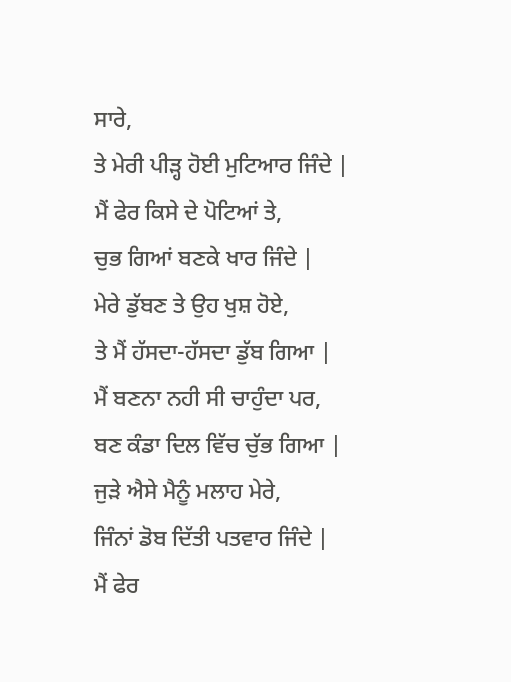ਸਾਰੇ,
ਤੇ ਮੇਰੀ ਪੀੜ੍ਹ ਹੋਈ ਮੁਟਿਆਰ ਜਿੰਦੇ |
ਮੈਂ ਫੇਰ ਕਿਸੇ ਦੇ ਪੋਟਿਆਂ ਤੇ,
ਚੁਭ ਗਿਆਂ ਬਣਕੇ ਖਾਰ ਜਿੰਦੇ |
ਮੇਰੇ ਡੁੱਬਣ ਤੇ ਉਹ ਖੁਸ਼ ਹੋਏ,
ਤੇ ਮੈਂ ਹੱਸਦਾ-ਹੱਸਦਾ ਡੁੱਬ ਗਿਆ |
ਮੈਂ ਬਣਨਾ ਨਹੀ ਸੀ ਚਾਹੁੰਦਾ ਪਰ,
ਬਣ ਕੰਡਾ ਦਿਲ ਵਿੱਚ ਚੁੱਭ ਗਿਆ |
ਜੁੜੇ ਐਸੇ ਮੈਨੂੰ ਮਲਾਹ ਮੇਰੇ,
ਜਿੰਨਾਂ ਡੋਬ ਦਿੱਤੀ ਪਤਵਾਰ ਜਿੰਦੇ |
ਮੈਂ ਫੇਰ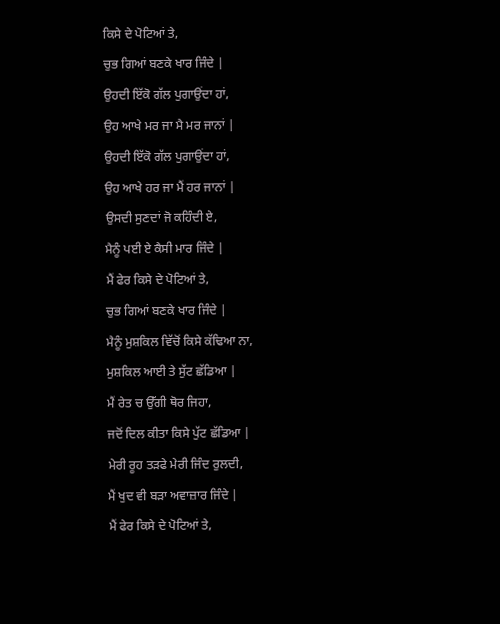ਕਿਸੇ ਦੇ ਪੋਟਿਆਂ ਤੇ,
ਚੁਭ ਗਿਆਂ ਬਣਕੇ ਖਾਰ ਜਿੰਦੇ |
ਉਹਦੀ ਇੱਕੋ ਗੱਲ ਪੁਗਾਉਂਦਾ ਹਾਂ,
ਉਹ ਆਖੇ ਮਰ ਜਾ ਮੈ ਮਰ ਜਾਨਾਂ |
ਉਹਦੀ ਇੱਕੋ ਗੱਲ ਪੁਗਾਉਂਦਾ ਹਾਂ,
ਉਹ ਆਖੇ ਹਰ ਜਾ ਮੈਂ ਹਰ ਜਾਨਾਂ |
ਉਸਦੀ ਸੁਣਦਾਂ ਜੋ ਕਹਿੰਦੀ ਏ,
ਮੈਨੂੰ ਪਈ ਏ ਕੈਸੀ ਮਾਰ ਜਿੰਦੇ |
ਮੈਂ ਫੇਰ ਕਿਸੇ ਦੇ ਪੋਟਿਆਂ ਤੇ,
ਚੁਭ ਗਿਆਂ ਬਣਕੇ ਖਾਰ ਜਿੰਦੇ |
ਮੈਨੂੰ ਮੁਸ਼ਕਿਲ ਵਿੱਚੋਂ ਕਿਸੇ ਕੱਢਿਆ ਨਾ,
ਮੁਸ਼ਕਿਲ ਆਈ ਤੇ ਸੁੱਟ ਛੱਡਿਆ |
ਮੈਂ ਰੇਤ ਚ ਉੱਗੀ ਥੋਰ ਜਿਹਾ,
ਜਦੋਂ ਦਿਲ ਕੀਤਾ ਕਿਸੇ ਪੁੱਟ ਛੱਡਿਆ |
ਮੇਰੀ ਰੂਹ ਤੜਫੇ ਮੇਰੀ ਜਿੰਦ ਰੁਲਦੀ,
ਮੈਂ ਖੁਦ ਵੀ ਬੜਾ ਅਵਾਜ਼ਾਰ ਜਿੰਦੇ |
ਮੈਂ ਫੇਰ ਕਿਸੇ ਦੇ ਪੋਟਿਆਂ ਤੇ,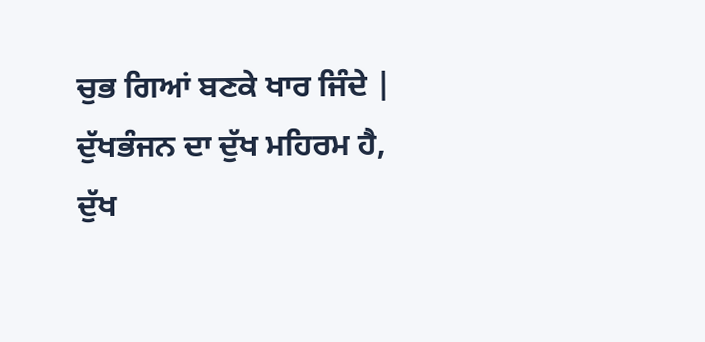ਚੁਭ ਗਿਆਂ ਬਣਕੇ ਖਾਰ ਜਿੰਦੇ |
ਦੁੱਖਭੰਜਨ ਦਾ ਦੁੱਖ ਮਹਿਰਮ ਹੈ,
ਦੁੱਖ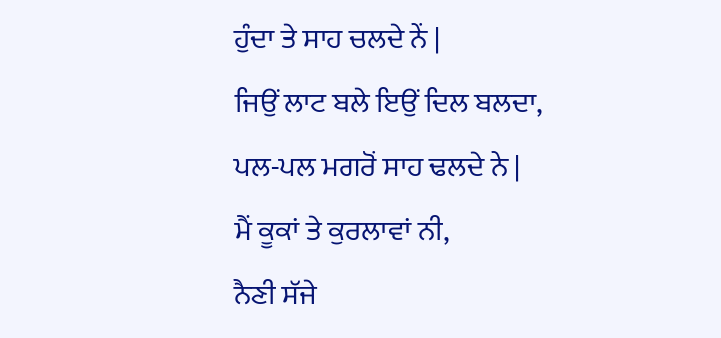ਹੁੰਦਾ ਤੇ ਸਾਹ ਚਲਦੇ ਨੇਂ |
ਜਿਉਂ ਲਾਟ ਬਲੇ ਇਉਂ ਦਿਲ ਬਲਦਾ,
ਪਲ-ਪਲ ਮਗਰੋਂ ਸਾਹ ਢਲਦੇ ਨੇ |
ਮੈਂ ਕੂਕਾਂ ਤੇ ਕੁਰਲਾਵਾਂ ਨੀ,
ਨੈਣੀ ਸੱਜੇ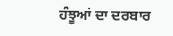ਹੰਝੂਆਂ ਦਾ ਦਰਬਾਰ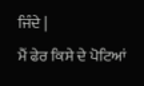ਜਿੰਦੇ |
ਮੈਂ ਫੇਰ ਕਿਸੇ ਦੇ ਪੋਟਿਆਂ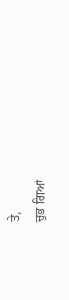ਤੇ,
ਚੁਭ ਗਿਆਂ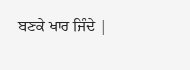ਬਣਕੇ ਖਾਰ ਜਿੰਦੇ |